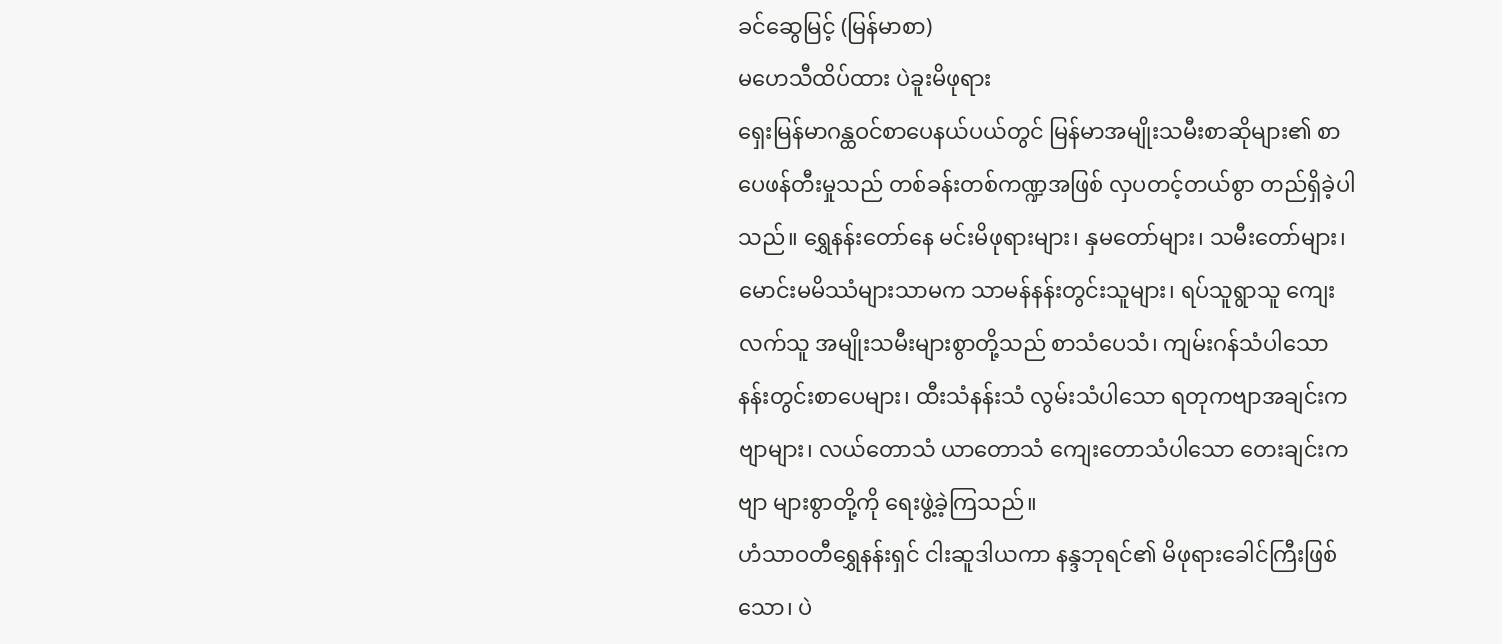ခင်ဆွေမြင့် (မြန်မာစာ)
မဟေသီထိပ်ထား ပဲခူးမိဖုရား
ရှေးမြန်မာဂန္ထဝင်စာပေနယ်ပယ်တွင် မြန်မာအမျိုးသမီးစာဆိုများ၏ စာပေဖန်တီးမှုသည် တစ်ခန်းတစ်ကဏ္ဍအဖြစ် လှပတင့်တယ်စွာ တည်ရှိခဲ့ပါသည်။ ရွှေနန်းတော်နေ မင်းမိဖုရားများ၊ နှမတော်များ၊ သမီးတော်များ၊ မောင်းမမိဿံများသာမက သာမန်နန်းတွင်းသူများ၊ ရပ်သူရွာသူ ကျေးလက်သူ အမျိုးသမီးများစွာတို့သည် စာသံပေသံ၊ ကျမ်းဂန်သံပါသော နန်းတွင်းစာပေများ၊ ထီးသံနန်းသံ လွမ်းသံပါသော ရတုကဗျာအချင်းကဗျာများ၊ လယ်တောသံ ယာတောသံ ကျေးတောသံပါသော တေးချင်းကဗျာ များစွာတို့ကို ရေးဖွဲ့ခဲ့ကြသည်။
ဟံသာဝတီရွှေနန်းရှင် ငါးဆူဒါယကာ နန္ဒဘုရင်၏ မိဖုရားခေါင်ကြီးဖြစ်သော၊ ပဲ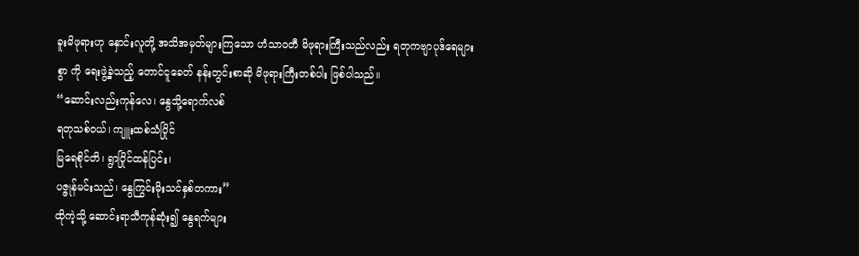ခူးမိဖုရားဟု နှောင်းလူတို့ အသိအမှတ်များကြသော ဟံသာဝတီ မိဖုရားကြီးသည်လည်း ရတုကဗျာပုဒ်ရေများစွာ ကို ရေးဖွဲ့ခဲ့သည့် တောင်ငူခေတ် နန်းတွင်းစာဆို မိဖုရားကြီးတစ်ပါး ဖြစ်ပါသည်။
“ဆောင်းလည်းကုန်လေ၊ နွေသို့ရောက်လစ်
ရတုသစ်ဝယ်၊ ကျူးထစ်သံပြိုင်
မြရေစိုင်တိ၊ ရွာပြိုင်ထန်ပြင်း၊
ပဇ္ဇုန်မင်းသည်၊ နွေကြွင်းမိုးသင်နှစ်တကား”
ထိုကဲ့သို့ ဆောင်းရာသီကုန်ဆုံး၍ နွေရက်များ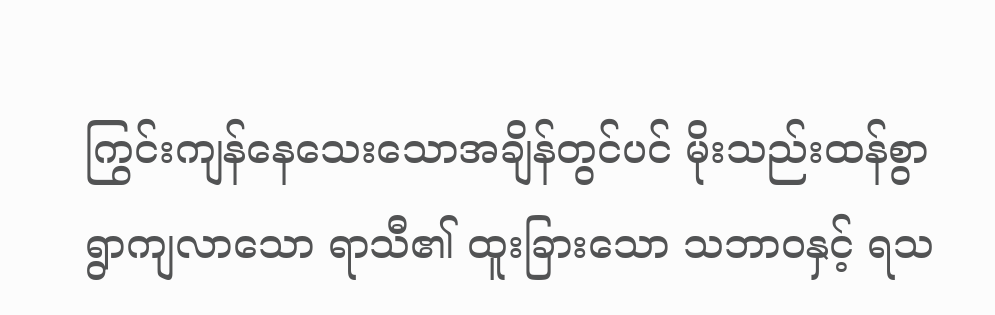ကြွင်းကျန်နေသေးသောအချိန်တွင်ပင် မိုးသည်းထန်စွာ ရွာကျလာသော ရာသီ၏ ထူးခြားသော သဘာဝနှင့် ရသ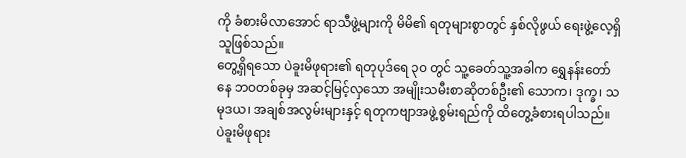ကို ခံစားမိလာအောင် ရာသီဖွဲ့များကို မိမိ၏ ရတုများစွာတွင် နှစ်လိုဖွယ် ရေးဖွဲ့လေ့ရှိသူဖြစ်သည်။
တွေ့ရှိရသော ပဲခူးမိဖုရား၏ ရတုပုဒ်ရေ ၃၀ တွင် သူ့ခေတ်သူ့အခါက ရွှေနန်းတော်နေ ဘဝတစ်ခုမှ အဆင့်မြင့်လှသော အမျိုးသမီးစာဆိုတစ်ဦး၏ သောက၊ ဒုက္ခ၊ သမုဒယ၊ အချစ်အလွမ်းများနှင့် ရတုကဗျာအဖွဲ့စွမ်းရည်ကို ထိတွေ့ခံစားရပါသည်။
ပဲခူးမိဖုရား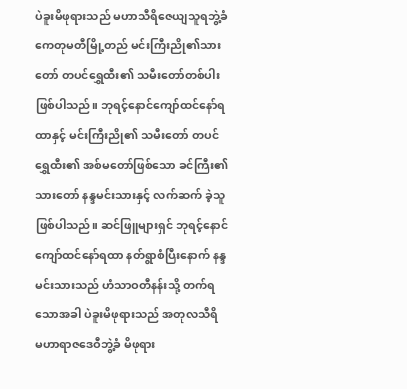ပဲခူးမိဖုရားသည် မဟာသီရိဇေယျသူရဘွဲ့ခံ ကေတုမတီမြို့တည် မင်းကြီးညို၏သားတော် တပင်ရွှေထီး၏ သမီးတော်တစ်ပါး ဖြစ်ပါသည်။ ဘုရင့်နောင်ကျော်ထင်နော်ရထာနှင့် မင်းကြီးညို၏ သမီးတော် တပင်ရွှေထီး၏ အစ်မတော်ဖြစ်သော ခင်ကြီး၏သားတော် နန္ဒမင်းသားနှင့် လက်ဆက် ခဲ့သူဖြစ်ပါသည်။ ဆင်ဖြူများရှင် ဘုရင့်နောင်ကျော်ထင်နော်ရထာ နတ်ရွာစံပြီးနောက် နန္ဒ မင်းသားသည် ဟံသာဝတီနန်းသို့ တက်ရသောအခါ ပဲခူးမိဖုရားသည် အတုလသီရိ မဟာရာဇဒေဝီဘွဲ့ခံ မိဖုရား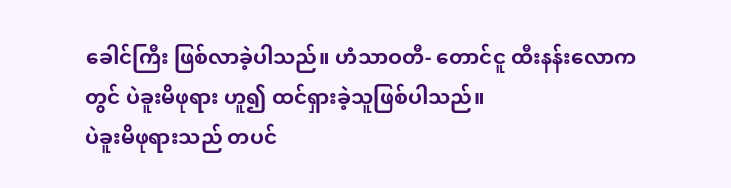ခေါင်ကြီး ဖြစ်လာခဲ့ပါသည်။ ဟံသာဝတီ- တောင်ငူ ထီးနန်းလောကတွင် ပဲခူးမိဖုရား ဟူ၍ ထင်ရှားခဲ့သူဖြစ်ပါသည်။
ပဲခူးမိဖုရားသည် တပင်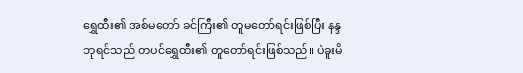ရွှေထီး၏ အစ်မတော် ခင်ကြီး၏ တူမတော်ရင်းဖြစ်ပြီး နန္ဒဘုရင်သည် တပင်ရွှေထီး၏ တူတော်ရင်းဖြစ်သည်။ ပဲခူးမိ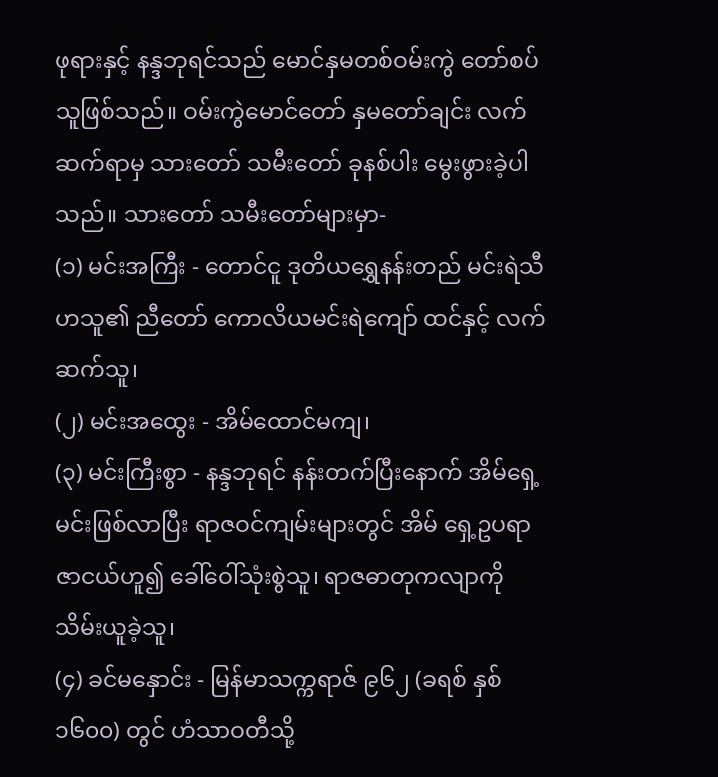ဖုရားနှင့် နန္ဒဘုရင်သည် မောင်နှမတစ်ဝမ်းကွဲ တော်စပ် သူဖြစ်သည်။ ဝမ်းကွဲမောင်တော် နှမတော်ချင်း လက်ဆက်ရာမှ သားတော် သမီးတော် ခုနစ်ပါး မွေးဖွားခဲ့ပါသည်။ သားတော် သမီးတော်များမှာ-
(၁) မင်းအကြီး - တောင်ငူ ဒုတိယရွှေနန်းတည် မင်းရဲသီဟသူ၏ ညီတော် ကောလိယမင်းရဲကျော် ထင်နှင့် လက်ဆက်သူ၊
(၂) မင်းအထွေး - အိမ်ထောင်မကျ၊
(၃) မင်းကြီးစွာ - နန္ဒဘုရင် နန်းတက်ပြီးနောက် အိမ်ရှေ့မင်းဖြစ်လာပြီး ရာဇဝင်ကျမ်းများတွင် အိမ် ရှေ့ဥပရာဇာငယ်ဟူ၍ ခေါ်ဝေါ်သုံးစွဲသူ၊ ရာဇဓာတုကလျာကို သိမ်းယူခဲ့သူ၊
(၄) ခင်မနှောင်း - မြန်မာသက္ကရာဇ် ၉၆၂ (ခရစ် နှစ် ၁၆၀၀) တွင် ဟံသာဝတီသို့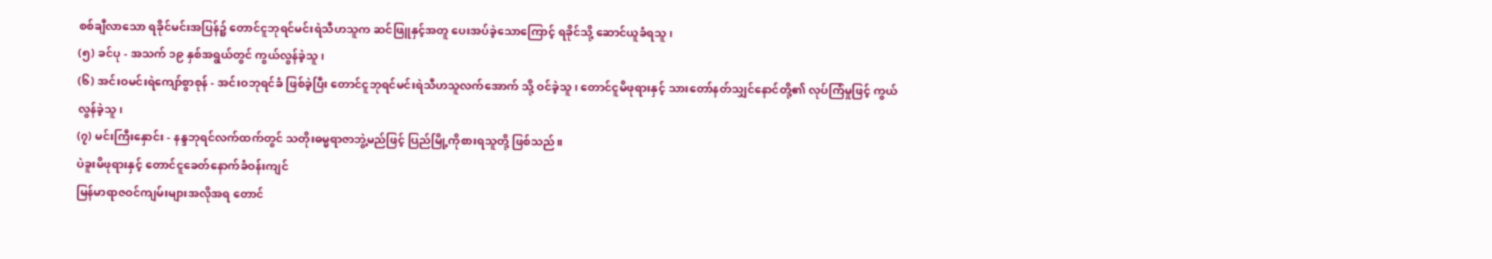စစ်ချီလာသော ရခိုင်မင်းအပြန်၌ တောင်ငူဘုရင်မင်းရဲသီဟသူက ဆင်ဖြူနှင့်အတူ ပေးအပ်ခဲ့သောကြောင့် ရခိုင်သို့ ဆောင်ယူခံရသူ၊
(၅) ခင်ပု - အသက် ၁၉ နှစ်အရွယ်တွင် ကွယ်လွန်ခဲ့သူ ၊
(၆) အင်းဝမင်းရဲကျော်စွာစုန် - အင်းဝဘုရင်ခံ ဖြစ်ခဲ့ပြီး တောင်ငူဘုရင်မင်းရဲသီဟသူလက်အောက် သို့ ဝင်ခဲ့သူ၊ တောင်ငူမိဖုရားနှင့် သားတော်နတ်သျှင်နောင်တို့၏ လုပ်ကြံမှုဖြင့် ကွယ်လွန်ခဲ့သူ၊
(၇) မင်းကြီးနှောင်း - နန္ဒဘုရင်လက်ထက်တွင် သတိုးဓမ္မရာဇာဘွဲ့မည်ဖြင့် ပြည်မြို့ကိုစားရသူတို့ ဖြစ်သည်။
ပဲခူးမိဖုရားနှင့် တောင်ငူခေတ်နောက်ခံဝန်းကျင်
မြန်မာရာဇဝင်ကျမ်းများအလိုအရ တောင်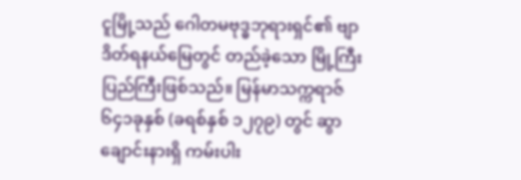ငူမြို့သည် ဂေါတမဗုဒ္ဓဘုရားရှင်၏ ဗျာဒိတ်ရနယ်မြေတွင် တည်ခဲ့သော မြို့ကြီးပြည်ကြီးဖြစ်သည်။ မြန်မာသက္ကရာဇ် ၆၄၁ခုနှစ် (ခရစ်နှစ် ၁၂၇၉) တွင် ဆွာချောင်းနားရှိ ကမ်းပါး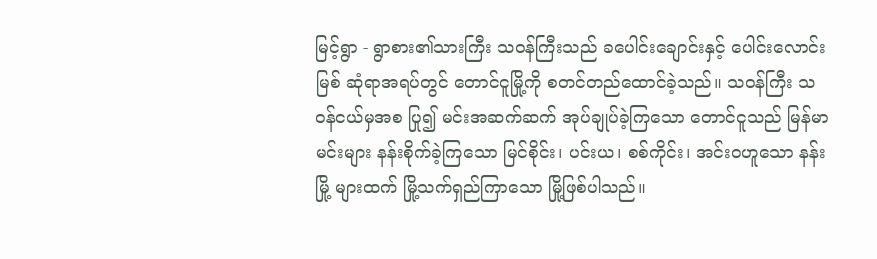မြင့်ရွာ - ရွာစား၏သားကြီး သဝန်ကြီးသည် ခပေါင်းချောင်းနှင့် ပေါင်းလောင်း မြစ် ဆုံရာအရပ်တွင် တောင်ငူမြို့ကို စတင်တည်ထောင်ခဲ့သည်။ သဝန်ကြီး သဝန်ငယ်မှအစ ပြု၍ မင်းအဆက်ဆက် အုပ်ချုပ်ခဲ့ကြသော တောင်ငူသည် မြန်မာမင်းများ နန်းစိုက်ခဲ့ကြသော မြင်စိုင်း၊ ပင်းယ၊ စစ်ကိုင်း၊ အင်းဝဟူသော နန်းမြို့ များထက် မြို့သက်ရှည်ကြာသော မြို့ဖြစ်ပါသည်။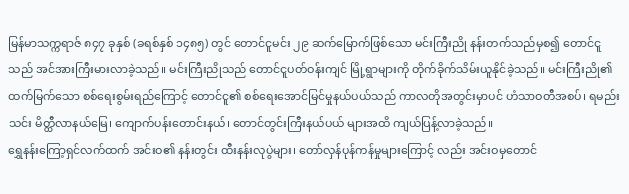မြန်မာသက္ကရာဇ် ၈၄၇ ခုနှစ် (ခရစ်နှစ် ၁၄၈၅) တွင် တောင်ငူမင်း ၂၉ ဆက်မြောက်ဖြစ်သော မင်းကြီးညို နန်းတက်သည်မှစ၍ တောင်ငူသည် အင်အားကြီးမားလာခဲ့သည်။ မင်းကြီးညိုသည် တောင်ငူပတ်ဝန်းကျင် မြို့ရွာများကို တိုက်ခိုက်သိမ်းယူနိုင်ခဲ့သည်။ မင်းကြီးညို၏ ထက်မြက်သော စစ်ရေးစွမ်းရည်ကြောင့် တောင်ငူ၏ စစ်ရေးအောင်မြင်မှုနယ်ပယ်သည် ကာလတိုအတွင်းမှာပင် ဟံသာဝတီအစပ်၊ ရမည်းသင်း မိတ္ထီလာနယ်မြေ၊ ကျောက်ပန်းတောင်းနယ်၊ တောင်တွင်းကြီးနယ်ပယ် များအထိ ကျယ်ပြန့်လာခဲ့သည်။
ရွှေနန်းကြော့ရှင်လက်ထက် အင်းဝ၏ နန်းတွင်း ထီးနန်းလုပွဲများ၊ တော်လှန်ပုန်ကန်မှုများကြောင့် လည်း အင်းဝမှတောင်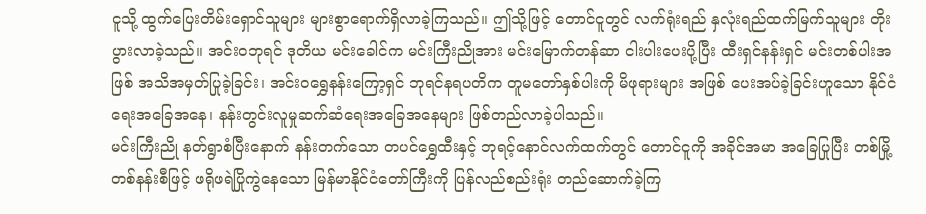ငူသို့ ထွက်ပြေးတိမ်းရှောင်သူများ များစွာရောက်ရှိလာခဲ့ကြသည်။ ဤသို့ဖြင့် တောင်ငူတွင် လက်ရုံးရည် နှလုံးရည်ထက်မြက်သူများ တိုးပွားလာခဲ့သည်။ အင်းဝဘုရင် ဒုတိယ မင်းခေါင်က မင်းကြီးညိုအား မင်းမြောက်တန်ဆာ ငါးပါးပေးပို့ပြီး ထီးရှင်နန်းရှင် မင်းတစ်ပါးအဖြစ် အသိအမှတ်ပြုခဲ့ခြင်း၊ အင်းဝရွှေနန်းကြော့ရှင် ဘုရင်နရပတိက တူမတော်နှစ်ပါးကို မိဖုရားများ အဖြစ် ပေးအပ်ခဲ့ခြင်းဟူသော နိုင်ငံရေးအခြေအနေ၊ နန်းတွင်းလူမှုဆက်ဆံရေးအခြေအနေများ ဖြစ်တည်လာခဲ့ပါသည်။
မင်းကြီးညို နတ်ရွာစံပြီးနောက် နန်းတက်သော တပင်ရွှေထီးနှင့် ဘုရင့်နောင်လက်ထက်တွင် တောင်ငူကို အခိုင်အမာ အခြေပြုပြီး တစ်မြို့တစ်နန်းစီဖြင့် ဖရိုဖရဲပြိုကွဲနေသော မြန်မာနိုင်ငံတော်ကြီးကို ပြန်လည်စည်းရုံး တည်ဆောက်ခဲ့ကြ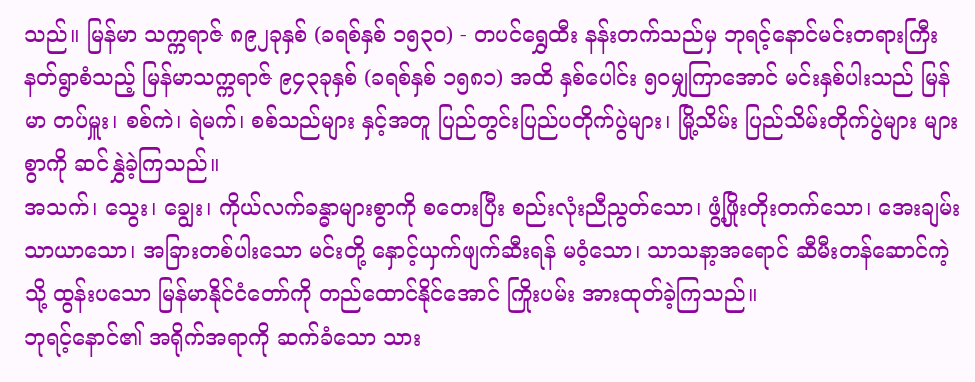သည်။ မြန်မာ သက္ကရာဇ် ၈၉၂ခုနှစ် (ခရစ်နှစ် ၁၅၃၀) - တပင်ရွှေထီး နန်းတက်သည်မှ ဘုရင့်နောင်မင်းတရားကြီး နတ်ရွာစံသည့် မြန်မာသက္ကရာဇ် ၉၄၃ခုနှစ် (ခရစ်နှစ် ၁၅၈၁) အထိ နှစ်ပေါင်း ၅၀မျှကြာအောင် မင်းနှစ်ပါးသည် မြန်မာ တပ်မှူး၊ စစ်ကဲ၊ ရဲမက်၊ စစ်သည်များ နှင့်အတူ ပြည်တွင်းပြည်ပတိုက်ပွဲများ၊ မြို့သိမ်း ပြည်သိမ်းတိုက်ပွဲများ များစွာကို ဆင်နွှဲခဲ့ကြသည်။
အသက်၊ သွေး၊ ချွေး၊ ကိုယ်လက်ခန္ဓာများစွာကို စတေးပြီး စည်းလုံးညီညွတ်သော၊ ဖွံ့ဖြိုးတိုးတက်သော၊ အေးချမ်းသာယာသော၊ အခြားတစ်ပါးသော မင်းတို့ နှောင့်ယှက်ဖျက်ဆီးရန် မဝံ့သော၊ သာသနာ့အရောင် ဆီမီးတန်ဆောင်ကဲ့သို့ ထွန်းပသော မြန်မာနိုင်ငံတော်ကို တည်ထောင်နိုင်အောင် ကြိုးပမ်း အားထုတ်ခဲ့ကြသည်။
ဘုရင့်နောင်၏ အရိုက်အရာကို ဆက်ခံသော သား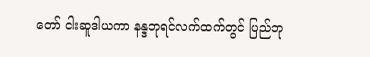တော် ငါးဆူဒါယကာ နန္ဒဘုရင်လက်ထက်တွင် ပြည်ဘု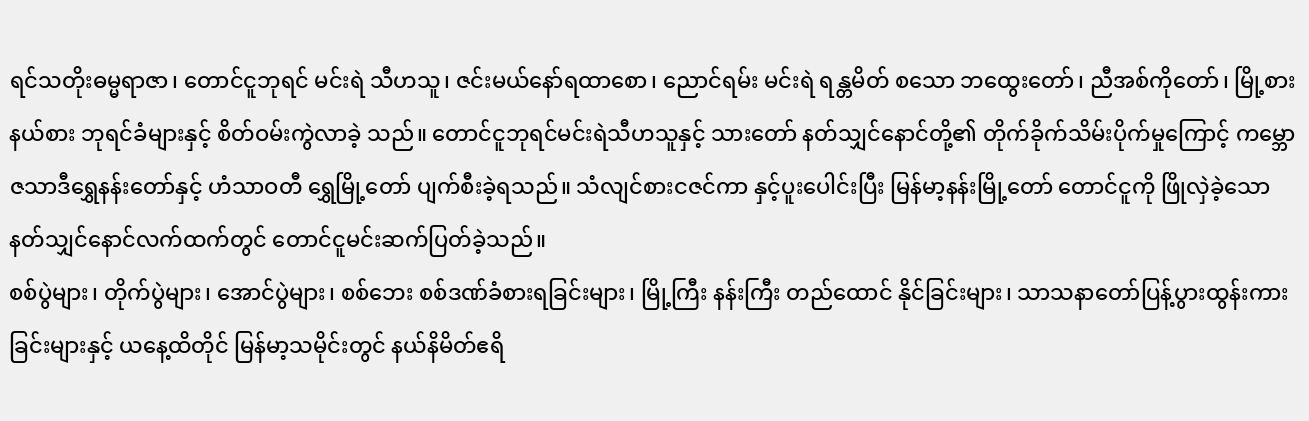ရင်သတိုးဓမ္မရာဇာ၊ တောင်ငူဘုရင် မင်းရဲ သီဟသူ၊ ဇင်းမယ်နော်ရထာစော၊ ညောင်ရမ်း မင်းရဲ ရန္တမိတ် စသော ဘထွေးတော်၊ ညီအစ်ကိုတော်၊ မြို့စားနယ်စား ဘုရင်ခံများနှင့် စိတ်ဝမ်းကွဲလာခဲ့ သည်။ တောင်ငူဘုရင်မင်းရဲသီဟသူနှင့် သားတော် နတ်သျှင်နောင်တို့၏ တိုက်ခိုက်သိမ်းပိုက်မှုကြောင့် ကမ္ဘောဇသာဒီရွှေနန်းတော်နှင့် ဟံသာဝတီ ရွှေမြို့တော် ပျက်စီးခဲ့ရသည်။ သံလျင်စားငဇင်ကာ နှင့်ပူးပေါင်းပြီး မြန်မာ့နန်းမြို့တော် တောင်ငူကို ဖြိုလှဲခဲ့သော နတ်သျှင်နောင်လက်ထက်တွင် တောင်ငူမင်းဆက်ပြတ်ခဲ့သည်။
စစ်ပွဲများ၊ တိုက်ပွဲများ၊ အောင်ပွဲများ၊ စစ်ဘေး စစ်ဒဏ်ခံစားရခြင်းများ၊ မြို့ကြီး နန်းကြီး တည်ထောင် နိုင်ခြင်းများ၊ သာသနာတော်ပြန့်ပွားထွန်းကားခြင်းများနှင့် ယနေ့ထိတိုင် မြန်မာ့သမိုင်းတွင် နယ်နိမိတ်ဧရိ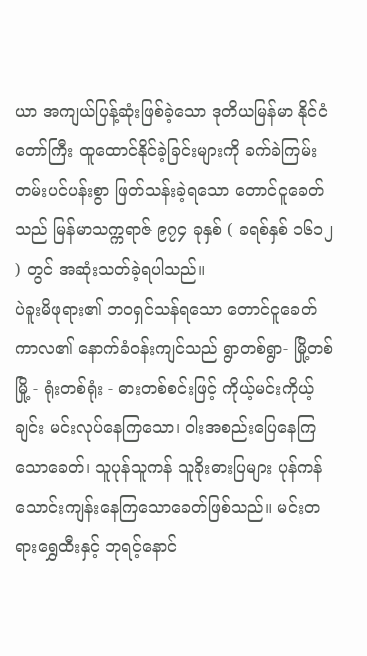ယာ အကျယ်ပြန့်ဆုံးဖြစ်ခဲ့သော ဒုတိယမြန်မာ နိုင်ငံတော်ကြီး ထူထောင်နိုင်ခဲ့ခြင်းများကို ခက်ခဲကြမ်းတမ်းပင်ပန်းစွာ ဖြတ်သန်းခဲ့ရသော တောင်ငူခေတ်သည် မြန်မာသက္ကရာဇ် ၉၇၄ ခုနှစ် ( ခရစ်နှစ် ၁၆၁၂ ) တွင် အဆုံးသတ်ခဲ့ရပါသည်။
ပဲခူးမိဖုရား၏ ဘဝရှင်သန်ရသော တောင်ငူခေတ်ကာလ၏ နောက်ခံဝန်းကျင်သည် ရွာတစ်ရွာ- မြို့တစ်မြို့ - ရုံးတစ်ရုံး - ဓားတစ်စင်းဖြင့် ကိုယ့်မင်းကိုယ့်ချင်း မင်းလုပ်နေကြသော၊ ဝါးအစည်းပြေနေကြသောခေတ်၊ သူပုန်သူကန် သူခိုးဓားပြများ ပုန်ကန်သောင်းကျန်းနေကြသောခေတ်ဖြစ်သည်။ မင်းတရားရွှေထီးနှင့် ဘုရင့်နောင်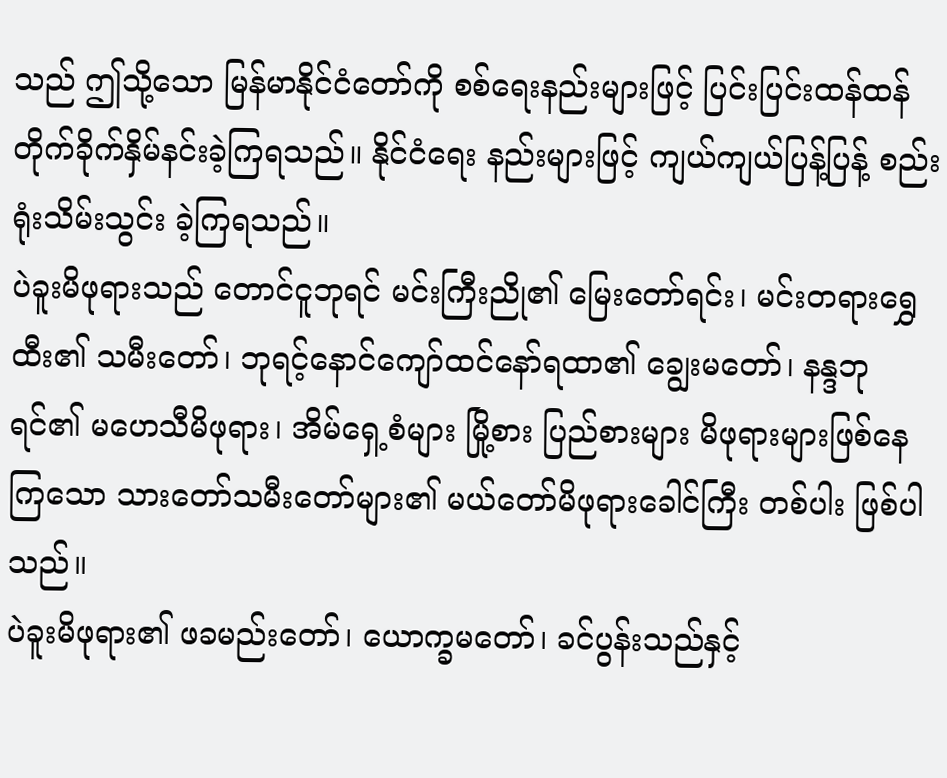သည် ဤသို့သော မြန်မာနိုင်ငံတော်ကို စစ်ရေးနည်းများဖြင့် ပြင်းပြင်းထန်ထန် တိုက်ခိုက်နှိမ်နင်းခဲ့ကြရသည်။ နိုင်ငံရေး နည်းများဖြင့် ကျယ်ကျယ်ပြန့်ပြန့် စည်းရုံးသိမ်းသွင်း ခဲ့ကြရသည်။
ပဲခူးမိဖုရားသည် တောင်ငူဘုရင် မင်းကြီးညို၏ မြေးတော်ရင်း၊ မင်းတရားရွှေထီး၏ သမီးတော်၊ ဘုရင့်နောင်ကျော်ထင်နော်ရထာ၏ ချွေးမတော်၊ နန္ဒဘုရင်၏ မဟေသီမိဖုရား၊ အိမ်ရှေ့စံများ မြို့စား ပြည်စားများ မိဖုရားများဖြစ်နေကြသော သားတော်သမီးတော်များ၏ မယ်တော်မိဖုရားခေါင်ကြီး တစ်ပါး ဖြစ်ပါသည်။
ပဲခူးမိဖုရား၏ ဖခမည်းတော်၊ ယောက္ခမတော်၊ ခင်ပွန်းသည်နှင့်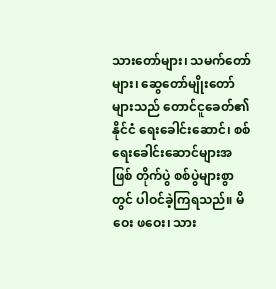သားတော်များ၊ သမက်တော်များ၊ ဆွေတော်မျိုးတော်များသည် တောင်ငူခေတ်၏ နိုင်ငံ ရေးခေါင်းဆောင်၊ စစ်ရေးခေါင်းဆောင်များအဖြစ် တိုက်ပွဲ စစ်ပွဲများစွာတွင် ပါဝင်ခဲ့ကြရသည်။ မိဝေး ဖဝေး၊ သား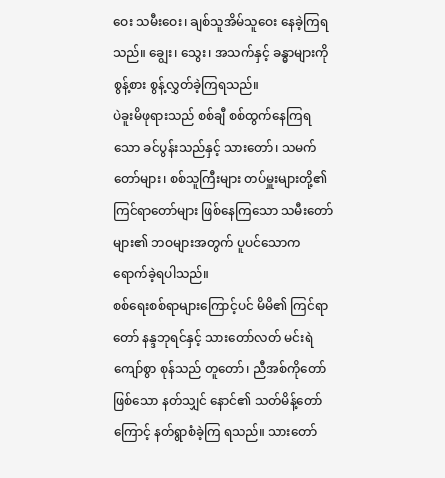ဝေး သမီးဝေး၊ ချစ်သူအိမ်သူဝေး နေခဲ့ကြရသည်။ ချွေး၊ သွေး၊ အသက်နှင့် ခန္ဓာများကို စွန့်စား စွန့်လွှတ်ခဲ့ကြရသည်။
ပဲခူးမိဖုရားသည် စစ်ချီ စစ်ထွက်နေကြရသော ခင်ပွန်းသည်နှင့် သားတော်၊ သမက်တော်များ၊ စစ်သူကြီးများ တပ်မှူးများတို့၏ ကြင်ရာတော်များ ဖြစ်နေကြသော သမီးတော်များ၏ ဘဝများအတွက် ပူပင်သောက ရောက်ခဲ့ရပါသည်။
စစ်ရေးစစ်ရာများကြောင့်ပင် မိမိ၏ ကြင်ရာတော် နန္ဒဘုရင်နှင့် သားတော်လတ် မင်းရဲကျော်စွာ စုန်သည် တူတော်၊ ညီအစ်ကိုတော်ဖြစ်သော နတ်သျှင် နောင်၏ သတ်မိန့်တော်ကြောင့် နတ်ရွာစံခဲ့ကြ ရသည်။ သားတော်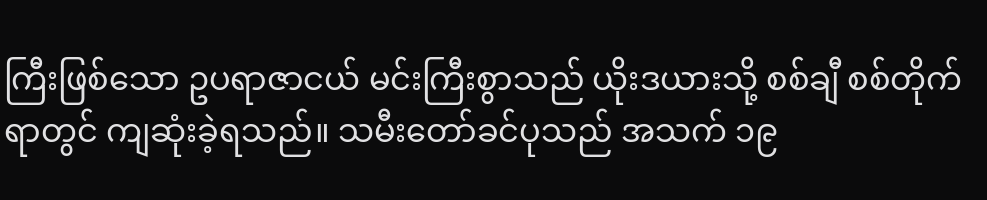ကြီးဖြစ်သော ဥပရာဇာငယ် မင်းကြီးစွာသည် ယိုးဒယားသို့ စစ်ချီ စစ်တိုက်ရာတွင် ကျဆုံးခဲ့ရသည်။ သမီးတော်ခင်ပုသည် အသက် ၁၉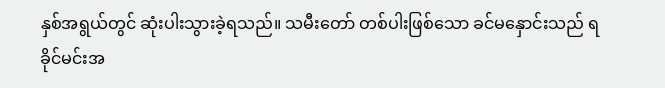နှစ်အရွယ်တွင် ဆုံးပါးသွားခဲ့ရသည်။ သမီးတော် တစ်ပါးဖြစ်သော ခင်မနှောင်းသည် ရခိုင်မင်းအ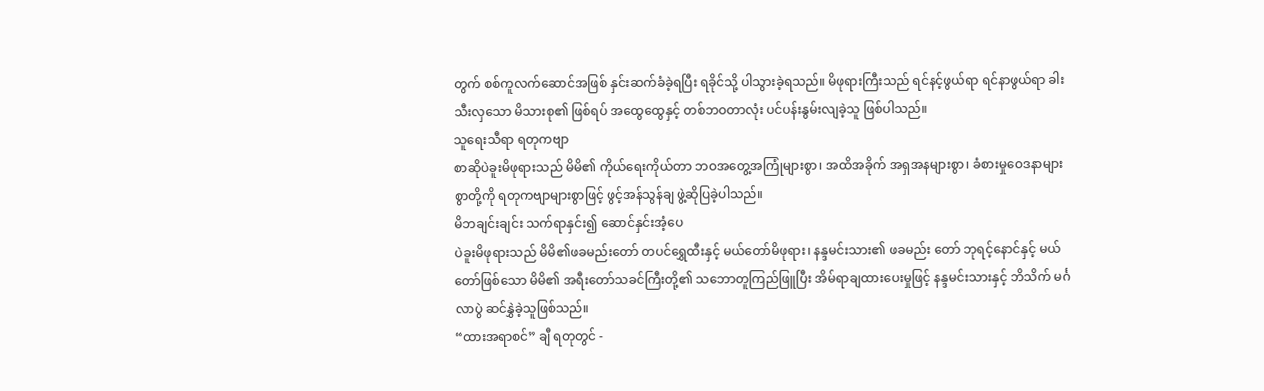တွက် စစ်ကူလက်ဆောင်အဖြစ် နှင်းဆက်ခံခဲ့ရပြီး ရခိုင်သို့ ပါသွားခဲ့ရသည်။ မိဖုရားကြီးသည် ရင်နင့်ဖွယ်ရာ ရင်နာဖွယ်ရာ ခါးသီးလှသော မိသားစု၏ ဖြစ်ရပ် အထွေထွေနှင့် တစ်ဘဝတာလုံး ပင်ပန်းနွမ်းလျခဲ့သူ ဖြစ်ပါသည်။
သူရေးသီရာ ရတုကဗျာ
စာဆိုပဲခူးမိဖုရားသည် မိမိ၏ ကိုယ်ရေးကိုယ်တာ ဘဝအတွေ့အကြုံများစွာ၊ အထိအခိုက် အရှအနများစွာ၊ ခံစားမှုဝေဒနာများစွာတို့ကို ရတုကဗျာများစွာဖြင့် ဖွင့်အန်သွန်ချ ဖွဲ့ဆိုပြခဲ့ပါသည်။
မိဘချင်းချင်း သက်ရာနှင်း၍ ဆောင်နှင်းအံ့ပေ
ပဲခူးမိဖုရားသည် မိမိ၏ဖခမည်းတော် တပင်ရွှေထီးနှင့် မယ်တော်မိဖုရား၊ နန္ဒမင်းသား၏ ဖခမည်း တော် ဘုရင့်နောင်နှင့် မယ်တော်ဖြစ်သော မိမိ၏ အရီးတော်သခင်ကြီးတို့၏ သဘောတူကြည်ဖြူပြီး အိမ်ရာချထားပေးမှုဖြင့် နန္ဒမင်းသားနှင့် ဘိသိက် မင်္ဂလာပွဲ ဆင်နွှဲခဲ့သူဖြစ်သည်။
“ထားအရာစင်” ချီ ရတုတွင် -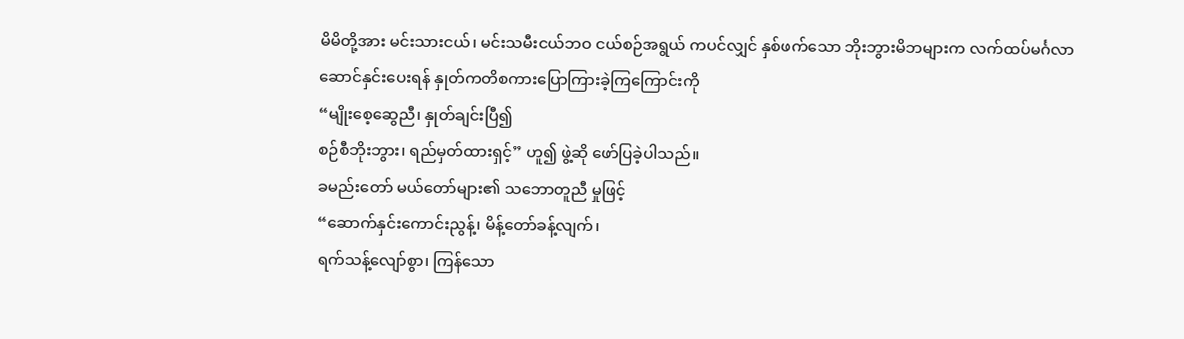မိမိတို့အား မင်းသားငယ်၊ မင်းသမီးငယ်ဘဝ ငယ်စဉ်အရွယ် ကပင်လျှင် နှစ်ဖက်သော ဘိုးဘွားမိဘများက လက်ထပ်မင်္ဂလာဆောင်နှင်းပေးရန် နှုတ်ကတိစကားပြောကြားခဲ့ကြကြောင်းကို
“မျိုးစေ့ဆွေညီ၊ နှုတ်ချင်းပြီ၍
စဉ်စီဘိုးဘွား၊ ရည်မှတ်ထားရှင့်” ဟူ၍ ဖွဲ့ဆို ဖော်ပြခဲ့ပါသည်။
ခမည်းတော် မယ်တော်များ၏ သဘောတူညီ မှုဖြင့်
“ဆောက်နှင်းကောင်းညွန့်၊ မိန့်တော်ခန့်လျက်၊
ရက်သန့်လျော်စွာ၊ ကြန်သော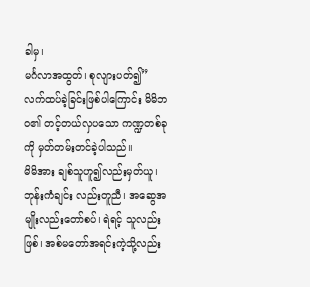ခါမှ၊
မင်္ဂလာအထွတ်၊ စုလျားပတ်၍” လက်ထပ်ခဲ့ခြင်းဖြစ်ပါကြောင်း မိမိဘဝ၏ တင့်တယ်လှပသော ကဏ္ဍတစ်ခုကို မှတ်တမ်းတင်ခဲ့ပါသည်။
မိမိအား ချစ်သူဟူ၍လည်းမှတ်ယူ၊ ဘုန်းကံချင်း လည်းတူညီ၊ အဆွေအမျိုးလည်းတော်စပ်၊ ရဲရင့် သူလည်းဖြစ်၊ အစ်မတော်အရင်းကဲ့သို့လည်း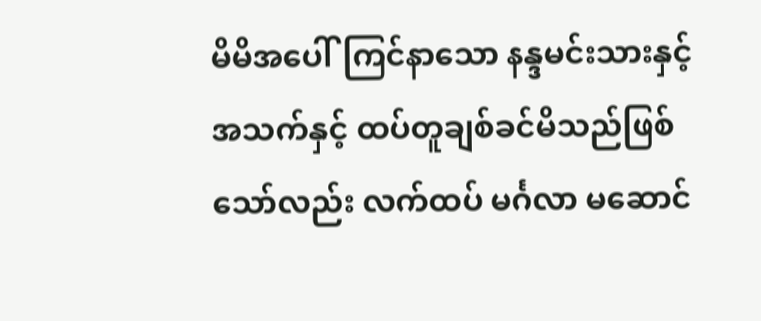မိမိအပေါ်ကြင်နာသော နန္ဒမင်းသားနှင့် အသက်နှင့် ထပ်တူချစ်ခင်မိသည်ဖြစ်သော်လည်း လက်ထပ် မင်္ဂလာ မဆောင်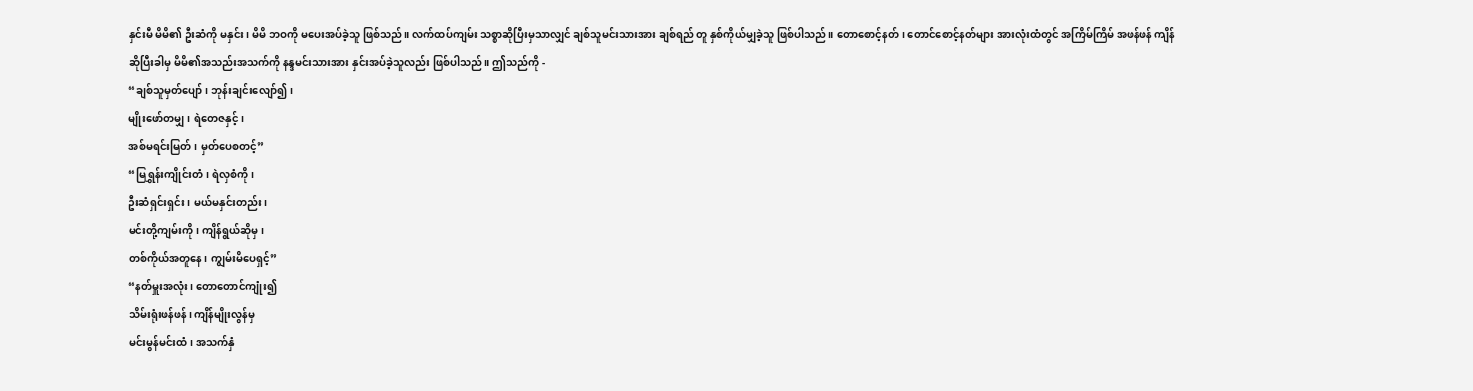နှင်းမီ မိမိ၏ ဦးဆံကို မနှင်း၊ မိမိ ဘဝကို မပေးအပ်ခဲ့သူ ဖြစ်သည်။ လက်ထပ်ကျမ်း သစ္စာဆိုပြီးမှသာလျှင် ချစ်သူမင်းသားအား ချစ်ရည် တူ နှစ်ကိုယ်မျှခဲ့သူ ဖြစ်ပါသည်။ တောစောင့်နတ်၊ တောင်စောင့်နတ်များ အားလုံးထံတွင် အကြိမ်ကြိမ် အဖန်ဖန် ကျိန်ဆိုပြီးခါမှ မိမိ၏အသည်းအသက်ကို နန္ဒမင်းသားအား နှင်းအပ်ခဲ့သူလည်း ဖြစ်ပါသည်။ ဤသည်ကို -
“ချစ်သူမှတ်ပျော်၊ ဘုန်းချင်းလျော်၍၊
မျိုးဖော်တမျှ၊ ရဲတေဇနှင့်၊
အစ်မရင်းမြတ်၊ မှတ်ပေစတင့်”
“မြရွှန်းကျိုင်းတံ၊ ရဲလှစံကို၊
ဦးဆံရှင်းရှင်း၊ မယ်မနှင်းတည်း၊
မင်းတို့ကျမ်းကို၊ ကျိန်ရွယ်ဆိုမှ၊
တစ်ကိုယ်အတူနေ၊ ကျွမ်းမိပေရှင့်”
“နတ်မှူးအလုံး၊ တောတောင်ကျုံး၍
သိမ်းရုံးဖန်ဖန်၊ ကျိန်မျိုးလွန်မှ
မင်းမွန်မင်းထံ၊ အသက်နှံ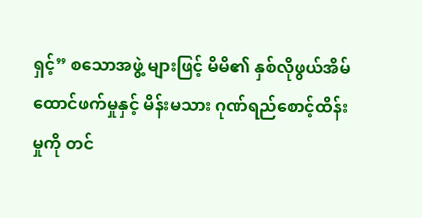ရှင့်” စသောအဖွဲ့ များဖြင့် မိမိ၏ နှစ်လိုဖွယ်အိမ်ထောင်ဖက်မှုနှင့် မိန်းမသား ဂုဏ်ရည်စောင့်ထိန်းမှုကို တင်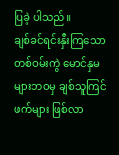ပြခဲ့ ပါသည်။
ချစ်ခင်ရင်းနှီးကြသော တစ်ဝမ်းကွဲ မောင်နှမ များဘဝမှ ချစ်သူကြင်ဖက်များ ဖြစ်လာ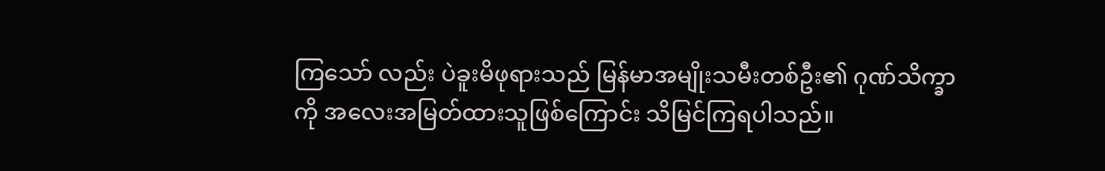ကြသော် လည်း ပဲခူးမိဖုရားသည် မြန်မာအမျိုးသမီးတစ်ဦး၏ ဂုဏ်သိက္ခာကို အလေးအမြတ်ထားသူဖြစ်ကြောင်း သိမြင်ကြရပါသည်။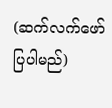(ဆက်လက်ဖော်ပြပါမည်)